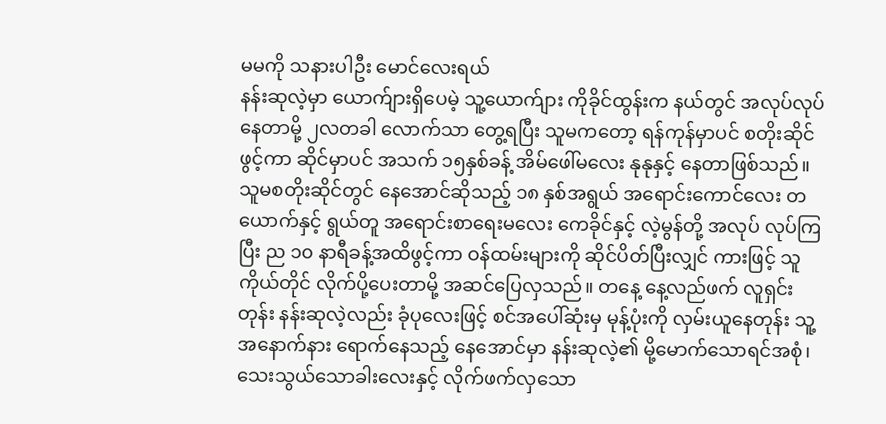မမကို သနားပါဦး မောင်လေးရယ်
နန်းဆုလဲ့မှာ ယောက်ျားရှိပေမဲ့ သူ့ယောက်ျား ကိုခိုင်ထွန်းက နယ်တွင် အလုပ်လုပ်နေတာမို့ ၂လတခါ လောက်သာ တွေ့ရပြီး သူမကတော့ ရန်ကုန်မှာပင် စတိုးဆိုင်ဖွင့်ကာ ဆိုင်မှာပင် အသက် ၁၅နှစ်ခန့် အိမ်ဖေါ်မလေး နုနုနှင့် နေတာဖြစ်သည်။ သူမစတိုးဆိုင်တွင် နေအောင်ဆိုသည့် ၁၈ နှစ်အရွယ် အရောင်းကောင်လေး တယောက်နှင့် ရွယ်တူ အရောင်းစာရေးမလေး ကေခိုင်နှင့် လဲ့မွန်တို့ အလုပ် လုပ်ကြပြီး ည ၁၀ နာရီခန့်အထိဖွင့်ကာ ဝန်ထမ်းများကို ဆိုင်ပိတ်ပြီးလျှင် ကားဖြင့် သူကိုယ်တိုင် လိုက်ပို့ပေးတာမို့ အဆင်ပြေလှသည်။ တနေ့ နေ့လည်ဖက် လူရှင်းတုန်း နန်းဆုလဲ့လည်း ခုံပုလေးဖြင့် စင်အပေါ်ဆုံးမှ မုန့်ပုံးကို လှမ်းယူနေတုန်း သူ့အနောက်နား ရောက်နေသည့် နေအောင်မှာ နန်းဆုလဲ့၏ မို့မောက်သောရင်အစုံ၊ သေးသွယ်သောခါးလေးနှင့် လိုက်ဖက်လှသော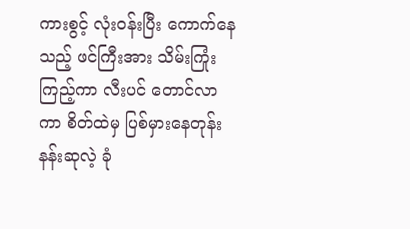ကားစွင့် လုံးဝန်းပြီး ကောက်နေသည့် ဖင်ကြီးအား သိမ်းကြုံးကြည့်ကာ လီးပင် တောင်လာကာ စိတ်ထဲမှ ပြစ်မှားနေတုန်း နန်းဆုလဲ့ ခုံ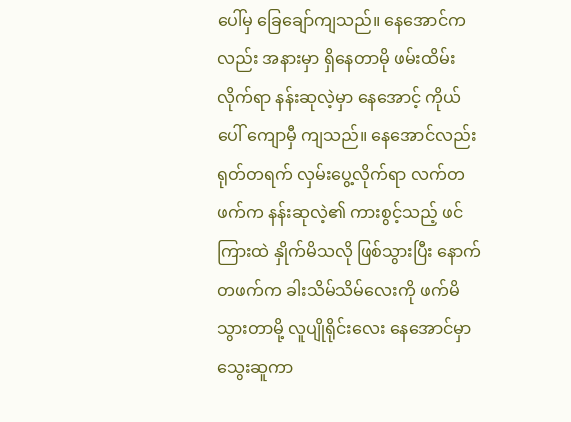ပေါ်မှ ခြေချော်ကျသည်။ နေအောင်ကလည်း အနားမှာ ရှိနေတာမို ဖမ်းထိမ်းလိုက်ရာ နန်းဆုလဲ့မှာ နေအောင့် ကိုယ်ပေါ် ကျောမှီ ကျသည်။ နေအောင်လည်း ရုတ်တရက် လှမ်းပွေ့လိုက်ရာ လက်တဖက်က နန်းဆုလဲ့၏ ကားစွင့်သည့် ဖင်ကြားထဲ နှိုက်မိသလို ဖြစ်သွားပြီး နောက်တဖက်က ခါးသိမ်သိမ်လေးကို ဖက်မိသွားတာမို့ လူပျိုရိုင်းလေး နေအောင်မှာ သွေးဆူကာ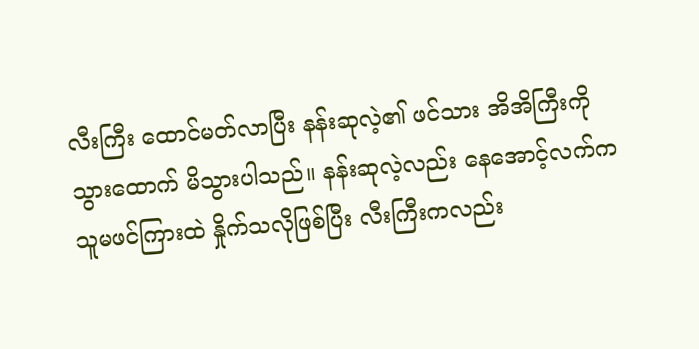လီးကြီး ထောင်မတ်လာပြီး နန်းဆုလဲ့၏ ဖင်သား အိအိကြီးကို သွားထောက် မိသွားပါသည်။ နန်းဆုလဲ့လည်း နေအောင့်လက်က သူမဖင်ကြားထဲ နှိုက်သလိုဖြစ်ပြီး လီးကြီးကလည်း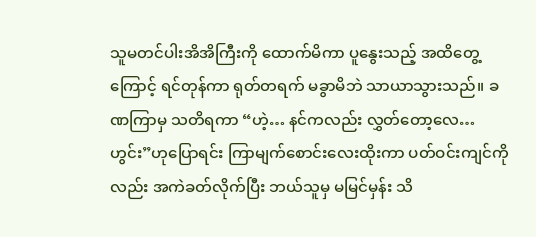သူမတင်ပါးအိအိကြီးကို ထောက်မိကာ ပူနွေးသည့် အထိတွေ့ကြောင့် ရင်တုန်ကာ ရုတ်တရက် မခွာမိဘဲ သာယာသွားသည်။ ခဏကြာမှ သတိရကာ “ဟဲ့… နင်ကလည်း လွှတ်တော့လေ…ဟွင်း”ဟုပြောရင်း ကြာမျက်စောင်းလေးထိုးကာ ပတ်ဝင်းကျင်ကိုလည်း အကဲခတ်လိုက်ပြီး ဘယ်သူမှ မမြင်မှန်း သိ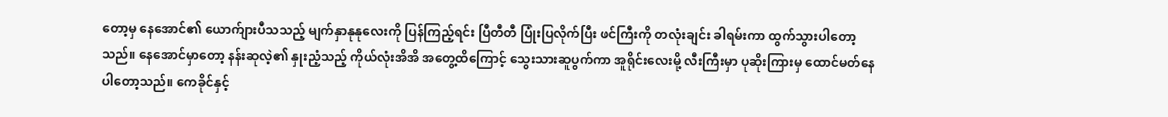တော့မှ နေအောင်၏ ယောက်ျားပီသသည့် မျက်နှာနုနုလေးကို ပြန်ကြည့်ရင်း ပြီတီတီ ပြုံးပြလိုက်ပြီး ဖင်ကြီးကို တလုံးချင်း ခါရမ်းကာ ထွက်သွားပါတော့သည်။ နေအောင်မှာတော့ နန်းဆုလဲ့၏ နှုးညံ့သည့် ကိုယ်လုံးအိအိ အတွေ့ထိကြောင့် သွေးသားဆူပွက်ကာ အူရိုင်းလေးမို့ လီးကြီးမှာ ပုဆိုးကြားမှ ထောင်မတ်နေပါတော့သည်။ ကေခိုင်နှင့်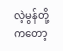လဲ့မွန်တို့ကတော့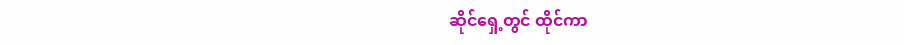ဆိုင်ရှေ့တွင် ထိုင်ကာ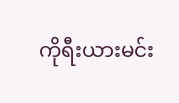ကိုရီးယားမင်း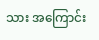သား အကြောင်း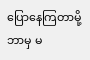ပြောနေကြတာမို့ ဘာမှ မ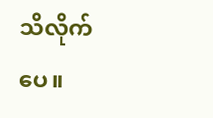သိလိုက်ပေ။